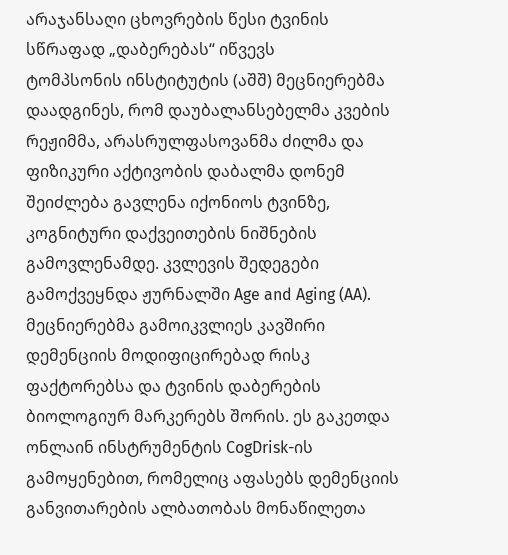არაჯანსაღი ცხოვრების წესი ტვინის სწრაფად „დაბერებას“ იწვევს
ტომპსონის ინსტიტუტის (აშშ) მეცნიერებმა დაადგინეს, რომ დაუბალანსებელმა კვების რეჟიმმა, არასრულფასოვანმა ძილმა და ფიზიკური აქტივობის დაბალმა დონემ შეიძლება გავლენა იქონიოს ტვინზე, კოგნიტური დაქვეითების ნიშნების გამოვლენამდე. კვლევის შედეგები გამოქვეყნდა ჟურნალში Age and Aging (AA).
მეცნიერებმა გამოიკვლიეს კავშირი დემენციის მოდიფიცირებად რისკ ფაქტორებსა და ტვინის დაბერების ბიოლოგიურ მარკერებს შორის. ეს გაკეთდა ონლაინ ინსტრუმენტის CogDrisk-ის გამოყენებით, რომელიც აფასებს დემენციის განვითარების ალბათობას მონაწილეთა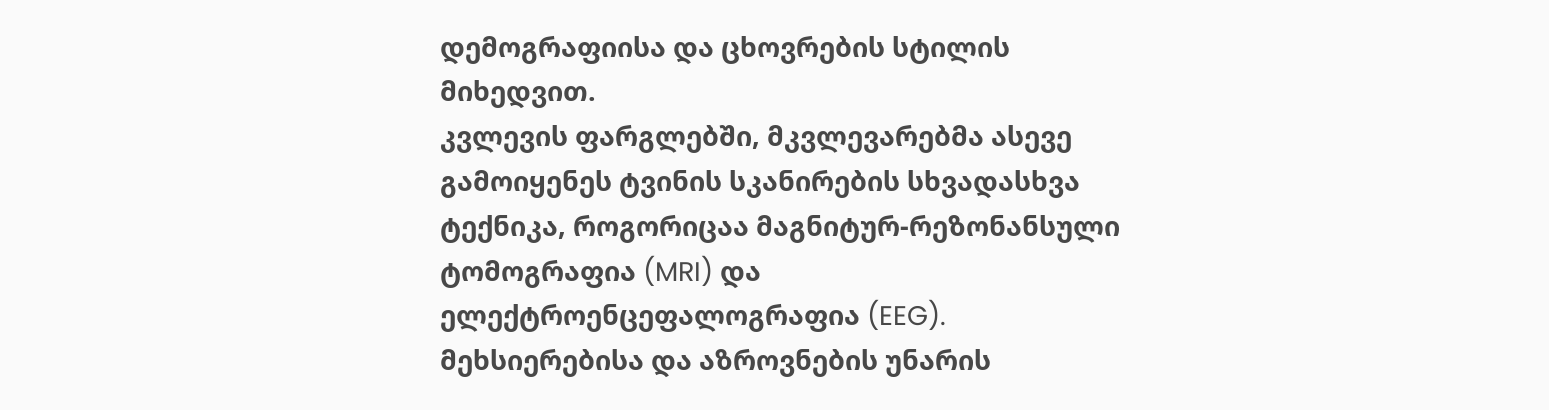დემოგრაფიისა და ცხოვრების სტილის მიხედვით.
კვლევის ფარგლებში, მკვლევარებმა ასევე გამოიყენეს ტვინის სკანირების სხვადასხვა ტექნიკა, როგორიცაა მაგნიტურ-რეზონანსული ტომოგრაფია (MRI) და ელექტროენცეფალოგრაფია (EEG). მეხსიერებისა და აზროვნების უნარის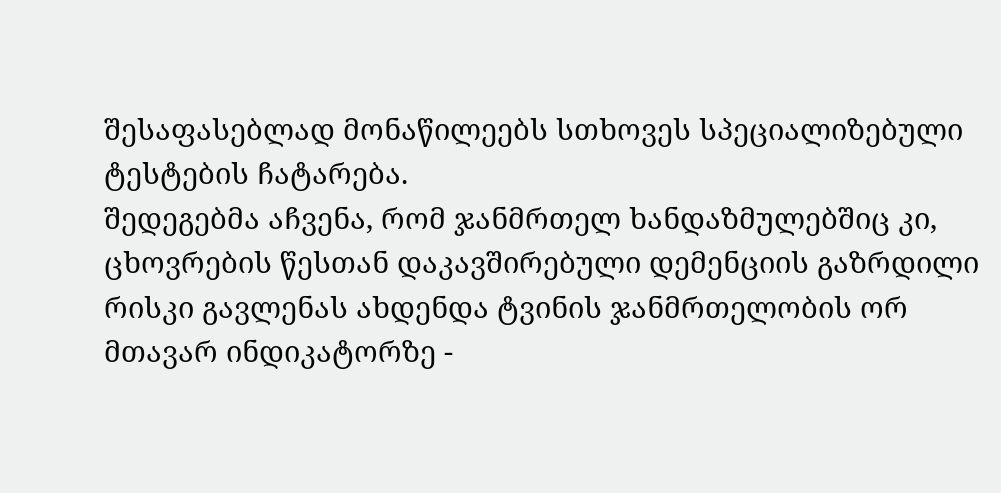შესაფასებლად მონაწილეებს სთხოვეს სპეციალიზებული ტესტების ჩატარება.
შედეგებმა აჩვენა, რომ ჯანმრთელ ხანდაზმულებშიც კი, ცხოვრების წესთან დაკავშირებული დემენციის გაზრდილი რისკი გავლენას ახდენდა ტვინის ჯანმრთელობის ორ მთავარ ინდიკატორზე -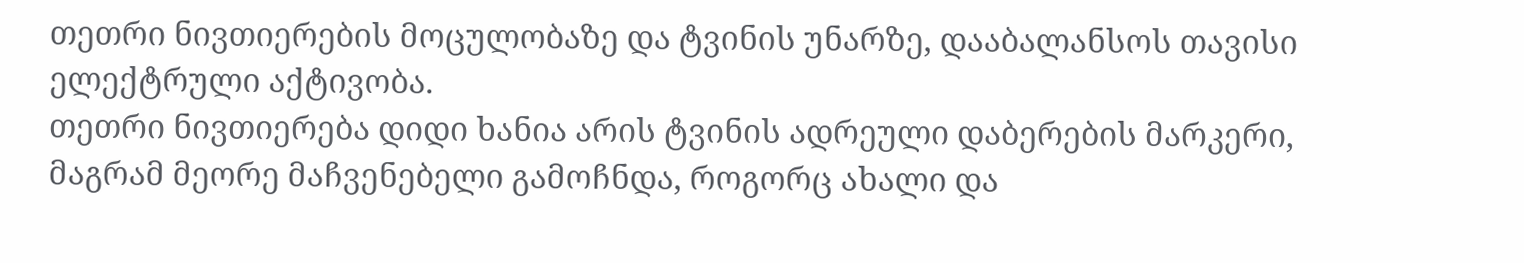თეთრი ნივთიერების მოცულობაზე და ტვინის უნარზე, დააბალანსოს თავისი ელექტრული აქტივობა.
თეთრი ნივთიერება დიდი ხანია არის ტვინის ადრეული დაბერების მარკერი, მაგრამ მეორე მაჩვენებელი გამოჩნდა, როგორც ახალი და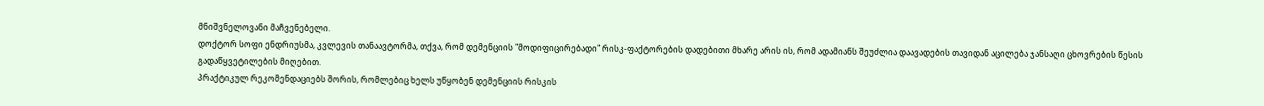მნიშვნელოვანი მაჩვენებელი.
დოქტორ სოფი ენდრიუსმა, კვლევის თანაავტორმა, თქვა, რომ დემენციის "მოდიფიცირებადი" რისკ-ფაქტორების დადებითი მხარე არის ის, რომ ადამიანს შეუძლია დაავადების თავიდან აცილება ჯანსაღი ცხოვრების წესის გადაწყვეტილების მიღებით.
პრაქტიკულ რეკომენდაციებს შორის, რომლებიც ხელს უწყობენ დემენციის რისკის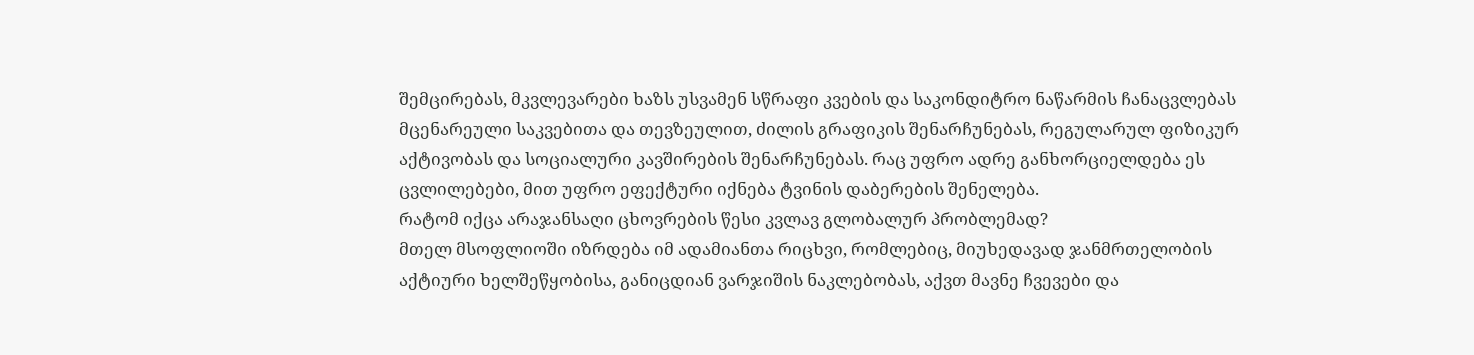შემცირებას, მკვლევარები ხაზს უსვამენ სწრაფი კვების და საკონდიტრო ნაწარმის ჩანაცვლებას მცენარეული საკვებითა და თევზეულით, ძილის გრაფიკის შენარჩუნებას, რეგულარულ ფიზიკურ აქტივობას და სოციალური კავშირების შენარჩუნებას. რაც უფრო ადრე განხორციელდება ეს ცვლილებები, მით უფრო ეფექტური იქნება ტვინის დაბერების შენელება.
რატომ იქცა არაჯანსაღი ცხოვრების წესი კვლავ გლობალურ პრობლემად?
მთელ მსოფლიოში იზრდება იმ ადამიანთა რიცხვი, რომლებიც, მიუხედავად ჯანმრთელობის აქტიური ხელშეწყობისა, განიცდიან ვარჯიშის ნაკლებობას, აქვთ მავნე ჩვევები და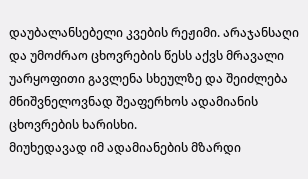დაუბალანსებელი კვების რეჟიმი. არაჯანსაღი და უმოძრაო ცხოვრების წესს აქვს მრავალი უარყოფითი გავლენა სხეულზე და შეიძლება მნიშვნელოვნად შეაფერხოს ადამიანის ცხოვრების ხარისხი.
მიუხედავად იმ ადამიანების მზარდი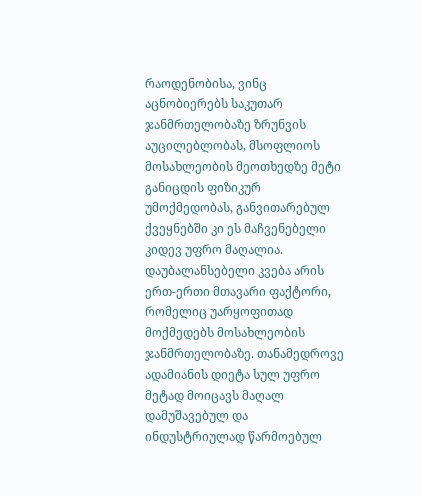რაოდენობისა, ვინც აცნობიერებს საკუთარ ჯანმრთელობაზე ზრუნვის აუცილებლობას, მსოფლიოს მოსახლეობის მეოთხედზე მეტი განიცდის ფიზიკურ უმოქმედობას, განვითარებულ ქვეყნებში კი ეს მაჩვენებელი კიდევ უფრო მაღალია.
დაუბალანსებელი კვება არის ერთ-ერთი მთავარი ფაქტორი, რომელიც უარყოფითად მოქმედებს მოსახლეობის ჯანმრთელობაზე. თანამედროვე ადამიანის დიეტა სულ უფრო მეტად მოიცავს მაღალ დამუშავებულ და ინდუსტრიულად წარმოებულ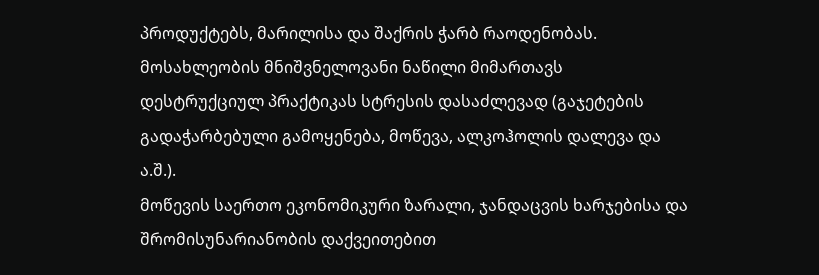პროდუქტებს, მარილისა და შაქრის ჭარბ რაოდენობას.
მოსახლეობის მნიშვნელოვანი ნაწილი მიმართავს დესტრუქციულ პრაქტიკას სტრესის დასაძლევად (გაჯეტების გადაჭარბებული გამოყენება, მოწევა, ალკოჰოლის დალევა და ა.შ.).
მოწევის საერთო ეკონომიკური ზარალი, ჯანდაცვის ხარჯებისა და შრომისუნარიანობის დაქვეითებით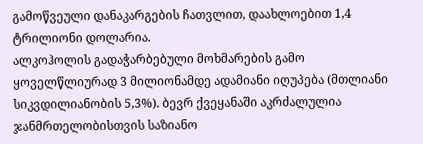გამოწვეული დანაკარგების ჩათვლით, დაახლოებით 1,4 ტრილიონი დოლარია.
ალკოჰოლის გადაჭარბებული მოხმარების გამო ყოველწლიურად 3 მილიონამდე ადამიანი იღუპება (მთლიანი სიკვდილიანობის 5,3%). ბევრ ქვეყანაში აკრძალულია ჯანმრთელობისთვის საზიანო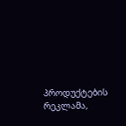პროდუქტების რეკლამა,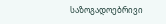საზოგადოებრივი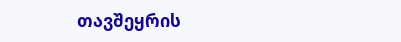თავშეყრის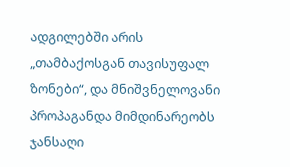ადგილებში არის „თამბაქოსგან თავისუფალ ზონები“, და მნიშვნელოვანი პროპაგანდა მიმდინარეობს ჯანსაღი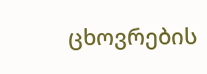ცხოვრების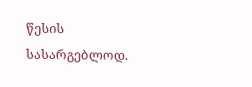წესის სასარგებლოდ.